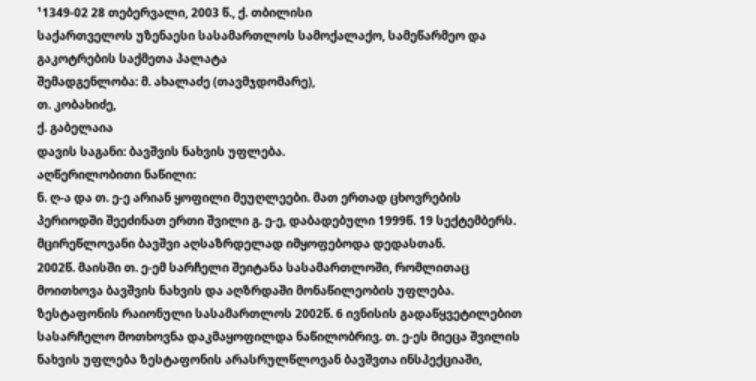¹1349-02 28 თებერვალი, 2003 წ., ქ. თბილისი
საქართველოს უზენაესი სასამართლოს სამოქალაქო, სამეწარმეო და გაკოტრების საქმეთა პალატა
შემადგენლობა: მ. ახალაძე (თავმჯდომარე),
თ. კობახიძე,
ქ. გაბელაია
დავის საგანი: ბავშვის ნახვის უფლება.
აღწერილობითი ნაწილი:
ნ. ღ-ა და თ. ე-ე არიან ყოფილი მეუღლეები. მათ ერთად ცხოვრების პერიოდში შეეძინათ ერთი შვილი გ. ე-ე, დაბადებული 1999წ. 19 სექტემბერს. მცირეწლოვანი ბავშვი აღსაზრდელად იმყოფებოდა დედასთან.
2002წ. მაისში თ. ე-ემ სარჩელი შეიტანა სასამართლოში, რომლითაც მოითხოვა ბავშვის ნახვის და აღზრდაში მონაწილეობის უფლება.
ზესტაფონის რაიონული სასამართლოს 2002წ. 6 ივნისის გადაწყვეტილებით სასარჩელო მოთხოვნა დაკმაყოფილდა ნაწილობრივ. თ. ე-ეს მიეცა შვილის ნახვის უფლება ზესტაფონის არასრულწლოვან ბავშვთა ინსპექციაში,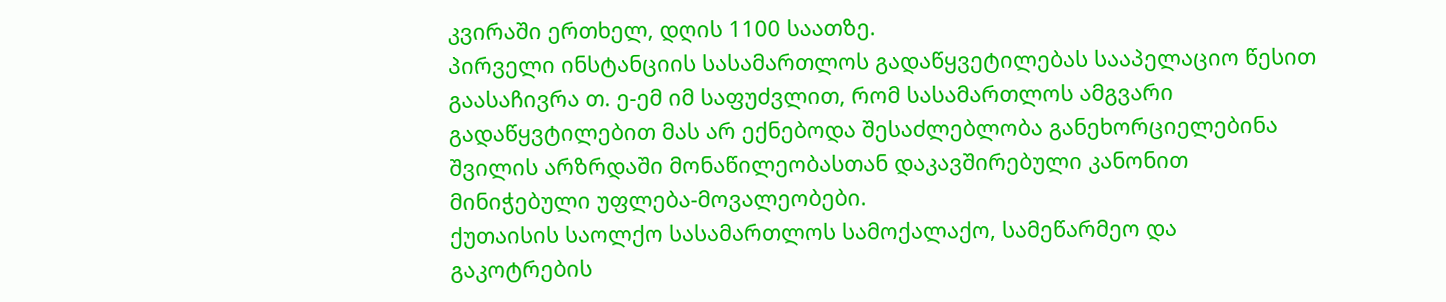კვირაში ერთხელ, დღის 1100 საათზე.
პირველი ინსტანციის სასამართლოს გადაწყვეტილებას სააპელაციო წესით გაასაჩივრა თ. ე-ემ იმ საფუძვლით, რომ სასამართლოს ამგვარი გადაწყვტილებით მას არ ექნებოდა შესაძლებლობა განეხორციელებინა შვილის არზრდაში მონაწილეობასთან დაკავშირებული კანონით მინიჭებული უფლება-მოვალეობები.
ქუთაისის საოლქო სასამართლოს სამოქალაქო, სამეწარმეო და გაკოტრების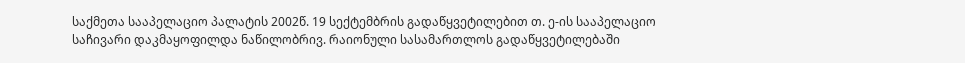საქმეთა სააპელაციო პალატის 2002წ. 19 სექტემბრის გადაწყვეტილებით თ. ე-ის სააპელაციო საჩივარი დაკმაყოფილდა ნაწილობრივ. რაიონული სასამართლოს გადაწყვეტილებაში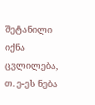შეტანილი იქნა ცვლილება, თ. ე-ეს ნება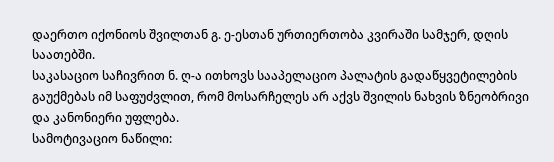დაერთო იქონიოს შვილთან გ. ე-ესთან ურთიერთობა კვირაში სამჯერ, დღის საათებში.
საკასაციო საჩივრით ნ. ღ-ა ითხოვს სააპელაციო პალატის გადაწყვეტილების გაუქმებას იმ საფუძვლით, რომ მოსარჩელეს არ აქვს შვილის ნახვის ზნეობრივი და კანონიერი უფლება.
სამოტივაციო ნაწილი: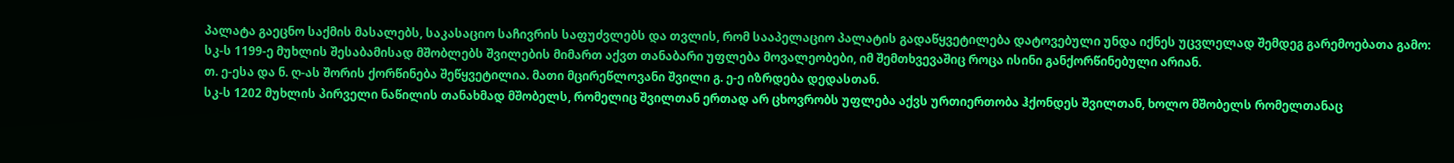პალატა გაეცნო საქმის მასალებს, საკასაციო საჩივრის საფუძვლებს და თვლის, რომ სააპელაციო პალატის გადაწყვეტილება დატოვებული უნდა იქნეს უცვლელად შემდეგ გარემოებათა გამო:
სკ-ს 1199-ე მუხლის შესაბამისად მშობლებს შვილების მიმართ აქვთ თანაბარი უფლება მოვალეობები, იმ შემთხვევაშიც როცა ისინი განქორწინებული არიან.
თ. ე-ესა და ნ. ღ-ას შორის ქორწინება შეწყვეტილია. მათი მცირეწლოვანი შვილი გ. ე-ე იზრდება დედასთან.
სკ-ს 1202 მუხლის პირველი ნაწილის თანახმად მშობელს, რომელიც შვილთან ერთად არ ცხოვრობს უფლება აქვს ურთიერთობა ჰქონდეს შვილთან, ხოლო მშობელს რომელთანაც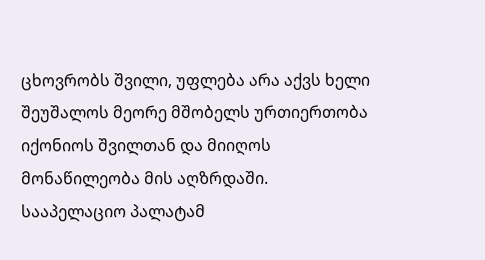ცხოვრობს შვილი, უფლება არა აქვს ხელი შეუშალოს მეორე მშობელს ურთიერთობა იქონიოს შვილთან და მიიღოს მონაწილეობა მის აღზრდაში.
სააპელაციო პალატამ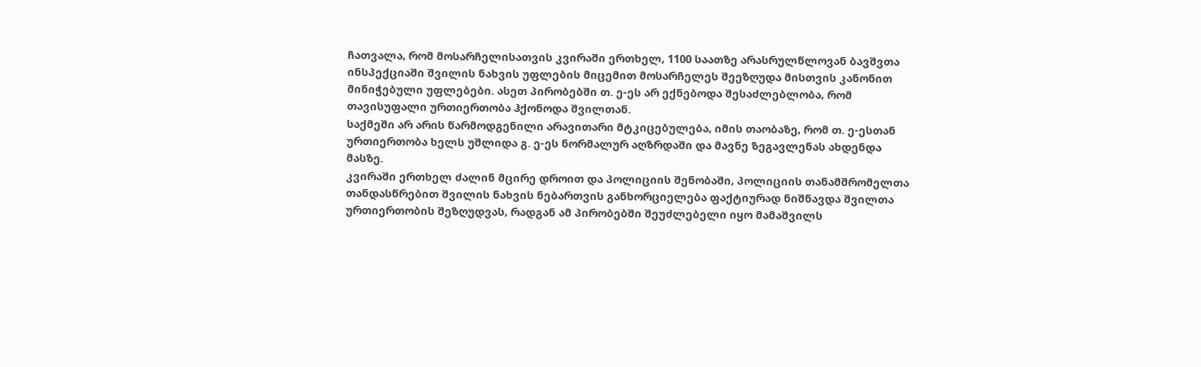ჩათვალა, რომ მოსარჩელისათვის კვირაში ერთხელ, 1100 საათზე არასრულწლოვან ბავშვთა ინსპექციაში შვილის ნახვის უფლების მიცემით მოსარჩელეს შეეზღუდა მისთვის კანონით მინიჭებული უფლებები. ასეთ პირობებში თ. ე-ეს არ ექნებოდა შესაძლებლობა, რომ თავისუფალი ურთიერთობა ჰქონოდა შვილთან.
საქმეში არ არის წარმოდგენილი არავითარი მტკიცებულება, იმის თაობაზე, რომ თ. ე-ესთან ურთიერთობა ხელს უშლიდა გ. ე-ეს ნორმალურ აღზრდაში და მავნე ზეგავლენას ახდენდა მასზე.
კვირაში ერთხელ ძალინ მცირე დროით და პოლიციის შენობაში, პოლიციის თანამშრომელთა თანდასწრებით შვილის ნახვის ნებართვის განხორციელება ფაქტიურად ნიშნავდა შვილთა ურთიერთობის შეზღუდვას, რადგან ამ პირობებში შეუძლებელი იყო მამაშვილს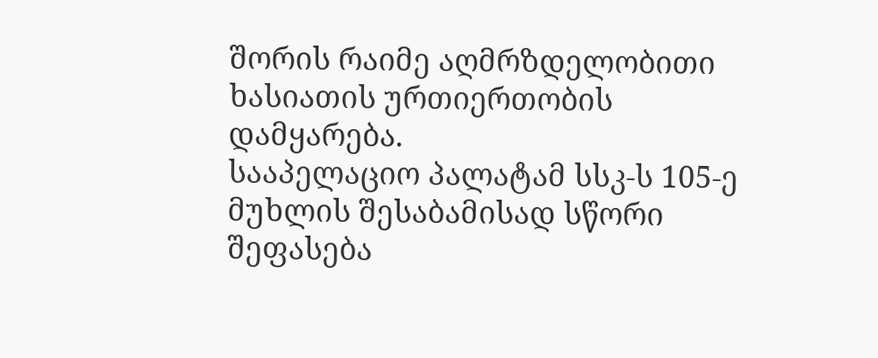შორის რაიმე აღმრზდელობითი ხასიათის ურთიერთობის დამყარება.
სააპელაციო პალატამ სსკ-ს 105-ე მუხლის შესაბამისად სწორი შეფასება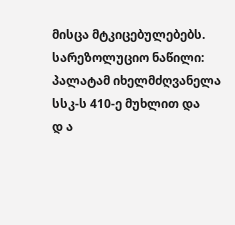მისცა მტკიცებულებებს.
სარეზოლუციო ნაწილი:
პალატამ იხელმძღვანელა სსკ-ს 410-ე მუხლით და
დ ა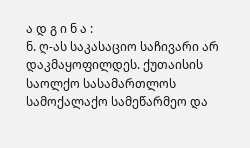ა დ გ ი ნ ა :
ნ. ღ-ას საკასაციო საჩივარი არ დაკმაყოფილდეს. ქუთაისის საოლქო სასამართლოს სამოქალაქო სამეწარმეო და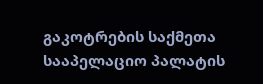გაკოტრების საქმეთა სააპელაციო პალატის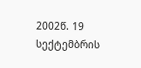2002წ. 19 სექტემბრის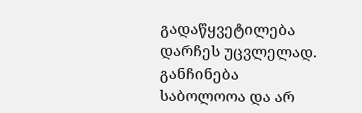გადაწყვეტილება დარჩეს უცვლელად.
განჩინება საბოლოოა და არ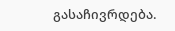გასაჩივრდება.